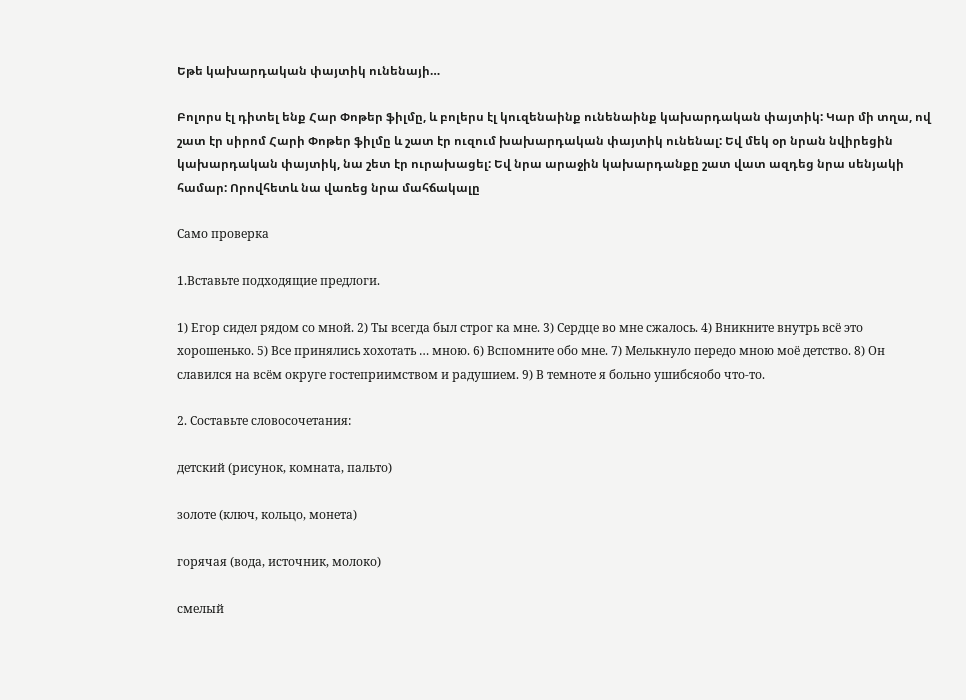Եթե կախարդական փայտիկ ունենայի…

Բոլորս էլ դիտել ենք Հար Փոթեր ֆիլմը, և բոլերս էլ կուզենաինք ունենաինք կախարդական փայտիկ: Կար մի տղա, ով շատ էր սիրոմ Հարի Փոթեր ֆիլմը և շատ էր ուզում խախարդական փայտիկ ունենալ: Եվ մեկ օր նրան նվիրեցին կախարդական փայտիկ, նա շետ էր ուրախացել: Եվ նրա արաջին կախարդանքը շատ վատ ազդեց նրա սենյակի համար: Որովհետև նա վառեց նրա մահճակալը

Само проверка

1.Вставьте подходящие предлоги.

1) Егор сидел рядом со мной. 2) Ты всегда был строг ка мне. 3) Сердце вo мне сжалось. 4) Вникните внутрь всё это хорошенько. 5) Все принялись хохотать … мною. 6) Вспомните обо мне. 7) Мелькнуло передо мною моё детство. 8) Он славился на всём округе гостеприимством и радушием. 9) В темноте я больно ушибсяобo что-то.

2. Составьте словосочетания:

детский (рисунок, комната, пальто)

золоте (ключ, кольцо, монета)

горячая (вода, источник, молоко)

смелый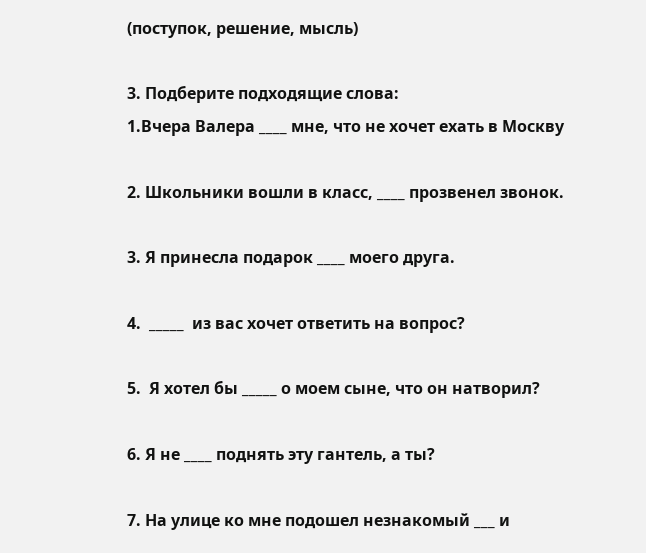(поступок, решение, мысль)

3. Подберите подходящие слова:
1.Вчера Валера ____ мне, что не хочет ехать в Москву

2. Школьники вошли в класс, ____ прозвенел звонок.

3. Я принесла подарок ____ моего друга.

4.  _____  из вас хочет ответить на вопрос?

5.  Я хотел бы _____ о моем сыне, что он натворил?

6. Я не ____ поднять эту гантель, а ты?

7. На улице ко мне подошел незнакомый ___ и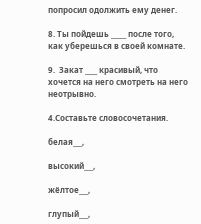попросил одолжить ему денег.

8. Ты пойдешь _____ после того, как уберешься в своей комнате.

9.  Закат ____ красивый, что хочется на него смотреть на него неотрывно.

4.Составьте словосочетания.

белая___,

высокий___,

жёлтое___,

глупый___,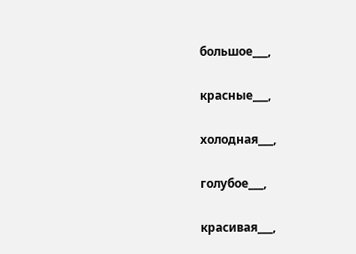большое___,

красные___,

холодная___,

голубое___,

красивая___,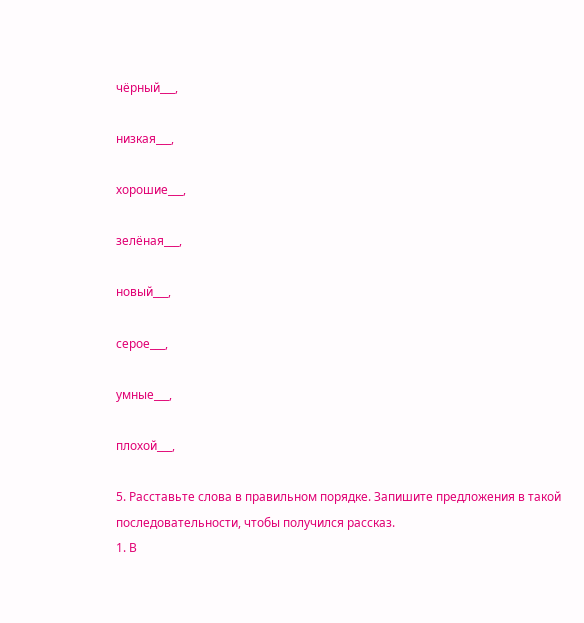чёрный___,

низкая___,

хорошие___,

зелёная___,

новый___,

серое___,

умные___,

плохой___,

5. Расставьте слова в правильном порядке. Запишите предложения в такой
последовательности, чтобы получился рассказ.
1. В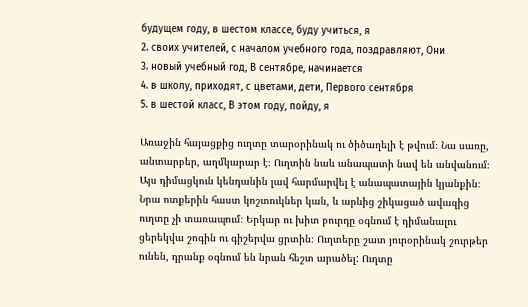будущем году, в шестом классе, буду учиться, я
2. своих учителей, с началом учебного года, поздравляют, Они
3. новый учебный год, В сентябре, начинается
4. в школу, приходят, с цветами, дети, Первого сентября
5. в шестой класс, В этом году, пойду, я

Առաջին հայացքից ուղտը տարօրինակ ու ծիծաղելի է թվում։ Նա սառը, անտարբեր, աղմկարար է։ Ուղտին նաև անապատի նավ են անվանում։ Այս դիմացկուն կենդանին լավ հարմարվել է անապատային կյանքին։ Նրա ոտքերին հաստ կոշտուկներ կան, և արևից շիկացած ավազից ուղտը չի տառապում։ Երկար ու խիտ բուրդը օգնում է դիմանալու ցերեկվա շոգին ու գիշերվա ցրտին։ Ուղտերը շատ յուրօրինակ շուրթեր ունեն, դրանք օգնում են նրան հեշտ արածել: Ուղտը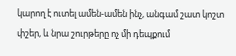կարող է ուտել ամեն-ամեն ինչ, անգամ շատ կոշտ փշեր, և նրա շուրթերը ոչ մի դեպքում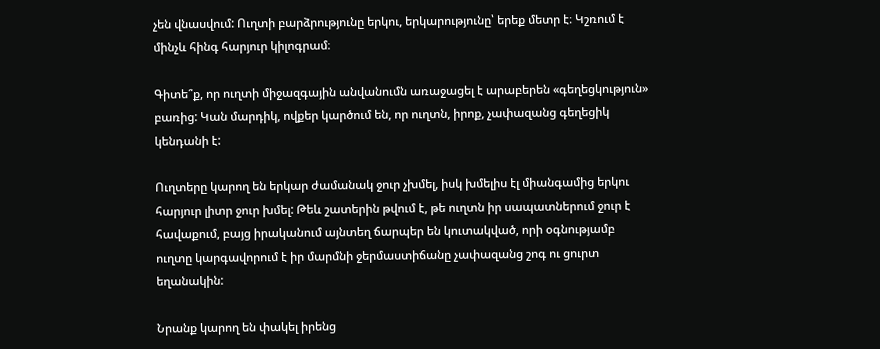չեն վնասվում: Ուղտի բարձրությունը երկու, երկարությունը՝ երեք մետր է։ Կշռում է մինչև հինգ հարյուր կիլոգրամ։

Գիտե՞ք, որ ուղտի միջազգային անվանումն առաջացել է արաբերեն «գեղեցկություն» բառից: Կան մարդիկ, ովքեր կարծում են, որ ուղտն, իրոք, չափազանց գեղեցիկ կենդանի է:

Ուղտերը կարող են երկար ժամանակ ջուր չխմել, իսկ խմելիս էլ միանգամից երկու հարյուր լիտր ջուր խմել: Թեև շատերին թվում է, թե ուղտն իր սապատներում ջուր է հավաքում, բայց իրականում այնտեղ ճարպեր են կուտակված, որի օգնությամբ ուղտը կարգավորում է իր մարմնի ջերմաստիճանը չափազանց շոգ ու ցուրտ եղանակին:

Նրանք կարող են փակել իրենց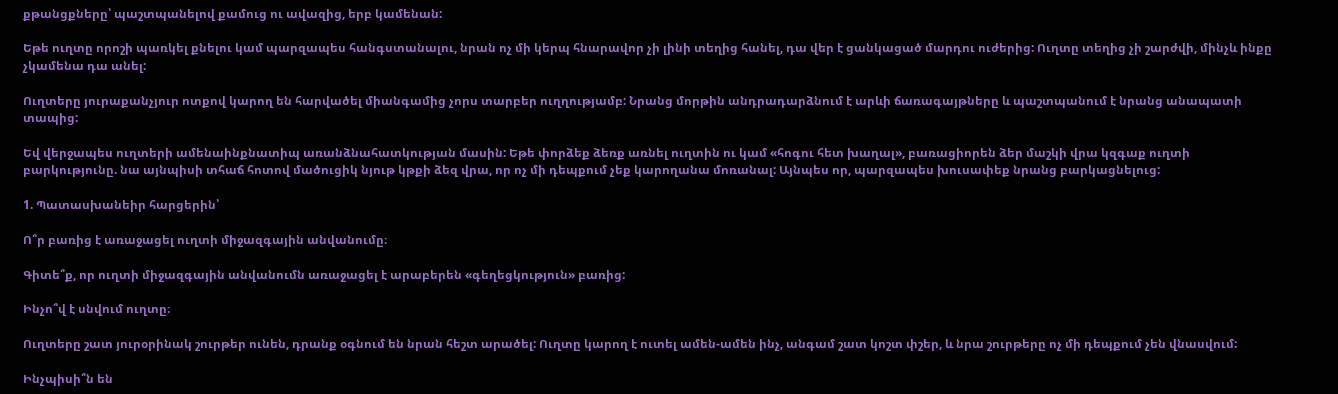քթանցքները՝ պաշտպանելով քամուց ու ավազից, երբ կամենան:

Եթե ուղտը որոշի պառկել քնելու կամ պարզապես հանգստանալու, նրան ոչ մի կերպ հնարավոր չի լինի տեղից հանել, դա վեր է ցանկացած մարդու ուժերից: Ուղտը տեղից չի շարժվի, մինչև ինքը չկամենա դա անել:

Ուղտերը յուրաքանչյուր ոտքով կարող են հարվածել միանգամից չորս տարբեր ուղղությամբ: Նրանց մորթին անդրադարձնում է արևի ճառագայթները և պաշտպանում է նրանց անապատի տապից:

Եվ վերջապես ուղտերի ամենաինքնատիպ առանձնահատկության մասին: Եթե փորձեք ձեռք առնել ուղտին ու կամ «հոգու հետ խաղալ», բառացիորեն ձեր մաշկի վրա կզգաք ուղտի բարկությունը. նա այնպիսի տհաճ հոտով մածուցիկ նյութ կթքի ձեզ վրա, որ ոչ մի դեպքում չեք կարողանա մոռանալ: Այնպես որ, պարզապես խուսափեք նրանց բարկացնելուց:

1. Պատասխանեիր հարցերին՝

Ո՞ր բառից է առաջացել ուղտի միջազգային անվանումը։

Գիտե՞ք, որ ուղտի միջազգային անվանումն առաջացել է արաբերեն «գեղեցկություն» բառից:

Ինչո՞վ է սնվում ուղտը։

Ուղտերը շատ յուրօրինակ շուրթեր ունեն, դրանք օգնում են նրան հեշտ արածել: Ուղտը կարող է ուտել ամեն-ամեն ինչ, անգամ շատ կոշտ փշեր, և նրա շուրթերը ոչ մի դեպքում չեն վնասվում:

Ինչպիսի՞ն են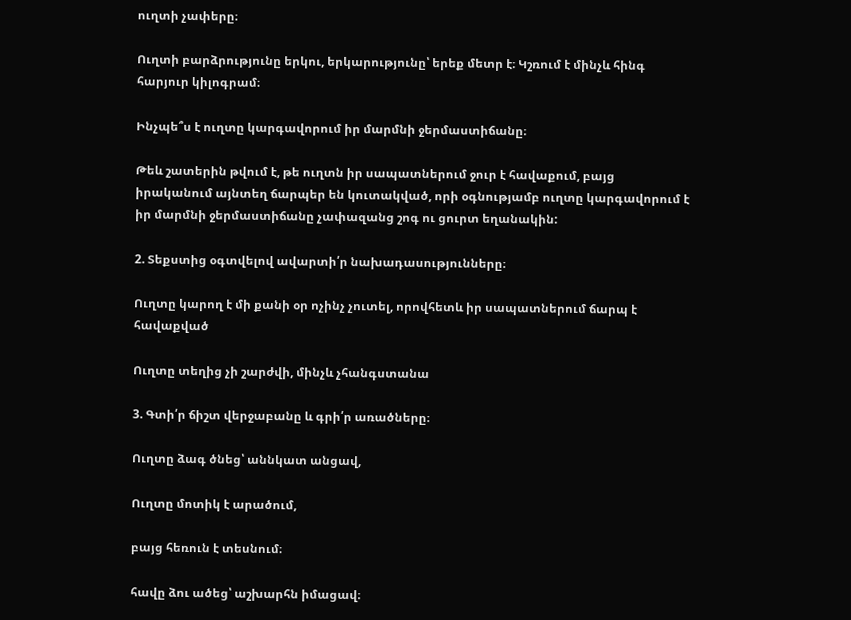ուղտի չափերը։

Ուղտի բարձրությունը երկու, երկարությունը՝ երեք մետր է։ Կշռում է մինչև հինգ հարյուր կիլոգրամ։

Ինչպե՞ս է ուղտը կարգավորում իր մարմնի ջերմաստիճանը։

Թեև շատերին թվում է, թե ուղտն իր սապատներում ջուր է հավաքում, բայց իրականում այնտեղ ճարպեր են կուտակված, որի օգնությամբ ուղտը կարգավորում է իր մարմնի ջերմաստիճանը չափազանց շոգ ու ցուրտ եղանակին:

2. Տեքստից օգտվելով ավարտի՛ր նախադասությունները։

Ուղտը կարող է մի քանի օր ոչինչ չուտել, որովհետև իր սապատներում ճարպ է հավաքված

Ուղտը տեղից չի շարժվի, մինչև չհանգստանա

3. Գտի՛ր ճիշտ վերջաբանը և գրի՛ր առածները։

Ուղտը ձագ ծնեց՝ աննկատ անցավ,

Ուղտը մոտիկ է արածում,

բայց հեռուն է տեսնում։

հավը ձու ածեց՝ աշխարհն իմացավ։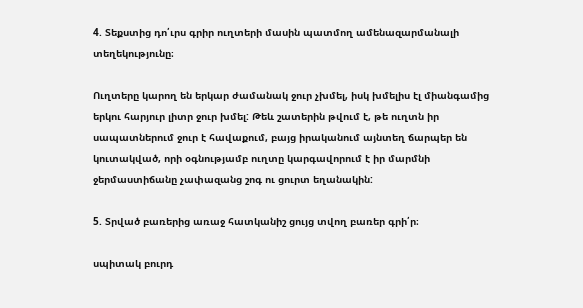4. Տեքստից դո՛ւրս գրիր ուղտերի մասին պատմող ամենազարմանալի տեղեկությունը։

Ուղտերը կարող են երկար ժամանակ ջուր չխմել, իսկ խմելիս էլ միանգամից երկու հարյուր լիտր ջուր խմել: Թեև շատերին թվում է, թե ուղտն իր սապատներում ջուր է հավաքում, բայց իրականում այնտեղ ճարպեր են կուտակված, որի օգնությամբ ուղտը կարգավորում է իր մարմնի ջերմաստիճանը չափազանց շոգ ու ցուրտ եղանակին:

5. Տրված բառերից առաջ հատկանիշ ցույց տվող բառեր գրի՛ր։

սպիտակ բուրդ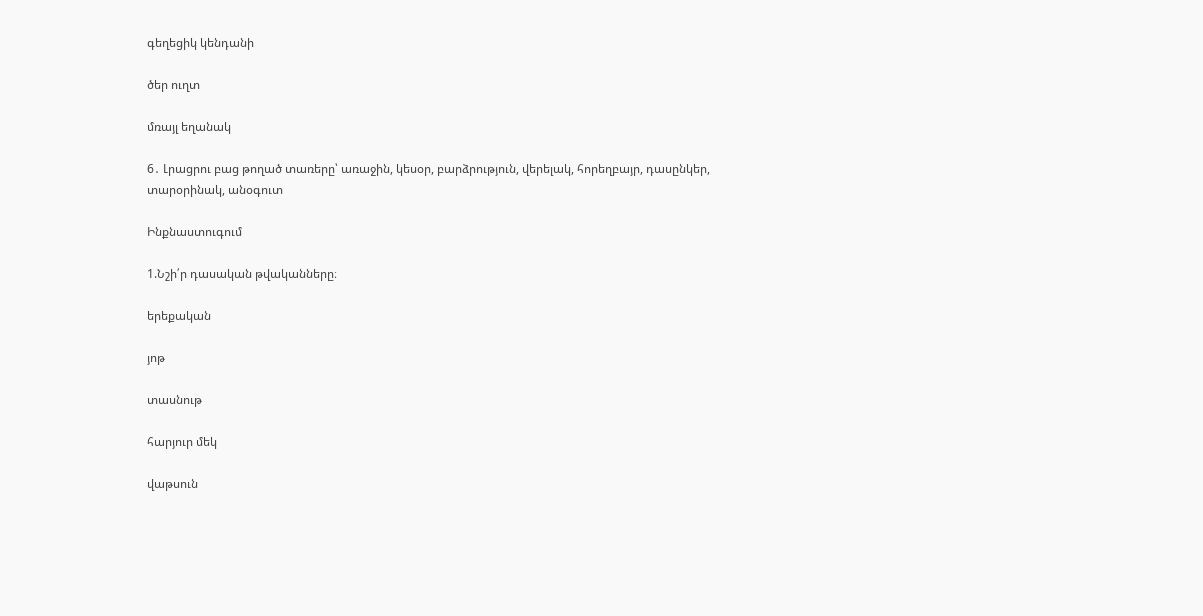գեղեցիկ կենդանի

ծեր ուղտ

մռայլ եղանակ

6․ Լրացրու բաց թողած տառերը՝ առաջին, կեսօր, բարձրություն, վերելակ, հորեղբայր, դասընկեր, տարօրինակ, անօգուտ

Ինքնաստուգում

1.Նշի՛ր դասական թվականները։

երեքական

յոթ

տասնութ

հարյուր մեկ

վաթսուն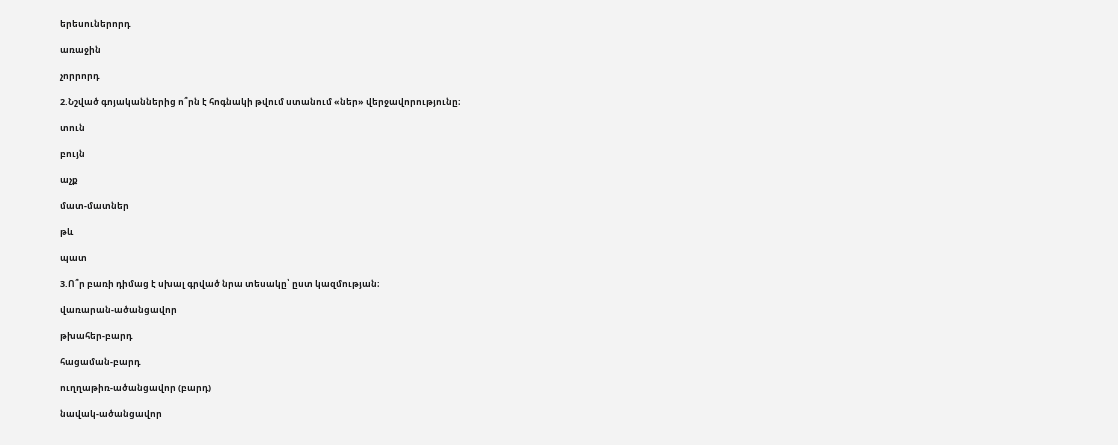երեսուներորդ

առաջին

չորրորդ

2.Նշված գոյականներից ո՞րն է հոգնակի թվում ստանում «ներ» վերջավորությունը։

տուն

բույն

աչք

մատ-մատներ

թև

պատ

3.Ո՞ր բառի դիմաց է սխալ գրված նրա տեսակը՝ ըստ կազմության։

վառարան-ածանցավոր

թխահեր-բարդ

հացաման-բարդ

ուղղաթիռ-ածանցավոր (բարդ)

նավակ-ածանցավոր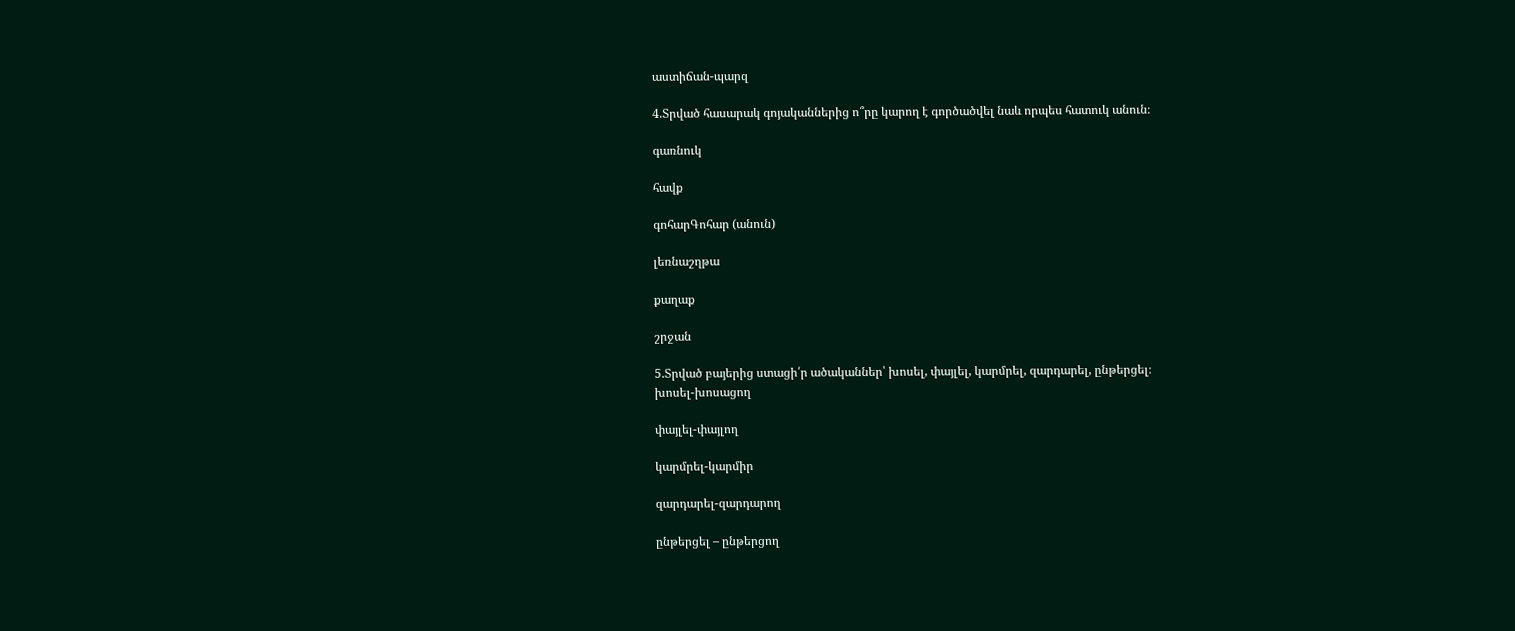աստիճան-պարզ

4.Տրված հասարակ գոյականներից ո՞րը կարող է գործածվել նաև որպես հատուկ անուն։

գառնուկ

հավք

գոհարԳոհար (անուն)

լեռնաշղթա

քաղաք

շրջան

5.Տրված բայերից ստացի՛ր ածականներ՝ խոսել, փայլել, կարմրել, զարդարել, ընթերցել։
խոսել-խոսացող

փայլել-փայլող

կարմրել-կարմիր

զարդարել-զարդարող

ընթերցել – ընթերցող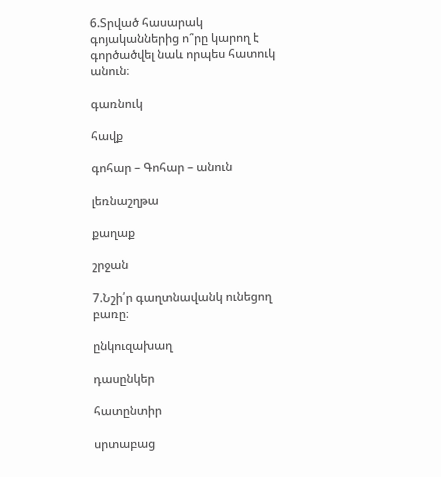6.Տրված հասարակ գոյականներից ո՞րը կարող է գործածվել նաև որպես հատուկ անուն։

գառնուկ

հավք

գոհար – Գոհար – անուն

լեռնաշղթա

քաղաք

շրջան

7.Նշի՛ր գաղտնավանկ ունեցող բառը։

ընկուզախաղ

դասընկեր

հատընտիր

սրտաբաց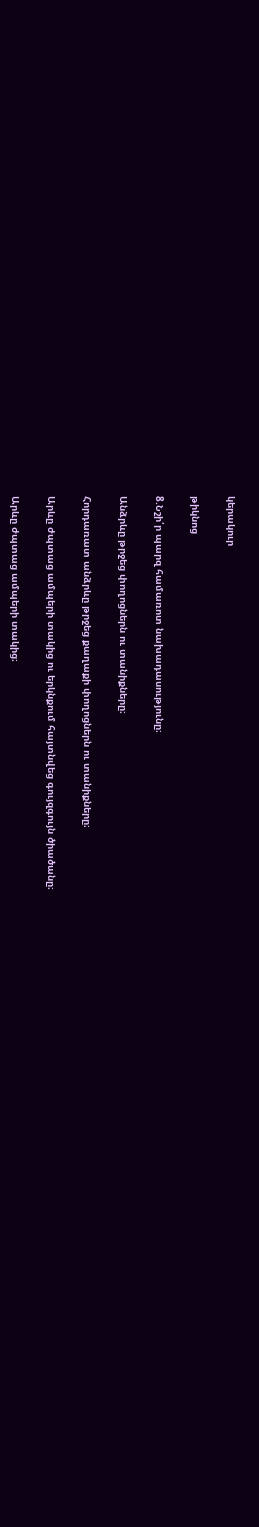կերակուր

թիկնոց

8.Նշի՛ր պարզ համառոտ նախադասությունը։

Անձրևը թրջեց փողոցներն ու տանիքները։

Հորդառատ անձրևը թրջեց քաղաքի փողոցներն ու տանիքները։

Արևը ժպտաց ամպերի տակից ու երկնքում հայտնվեց գույզգույն ծիածանը։

Արևը ժպտաց ամպերի տակից։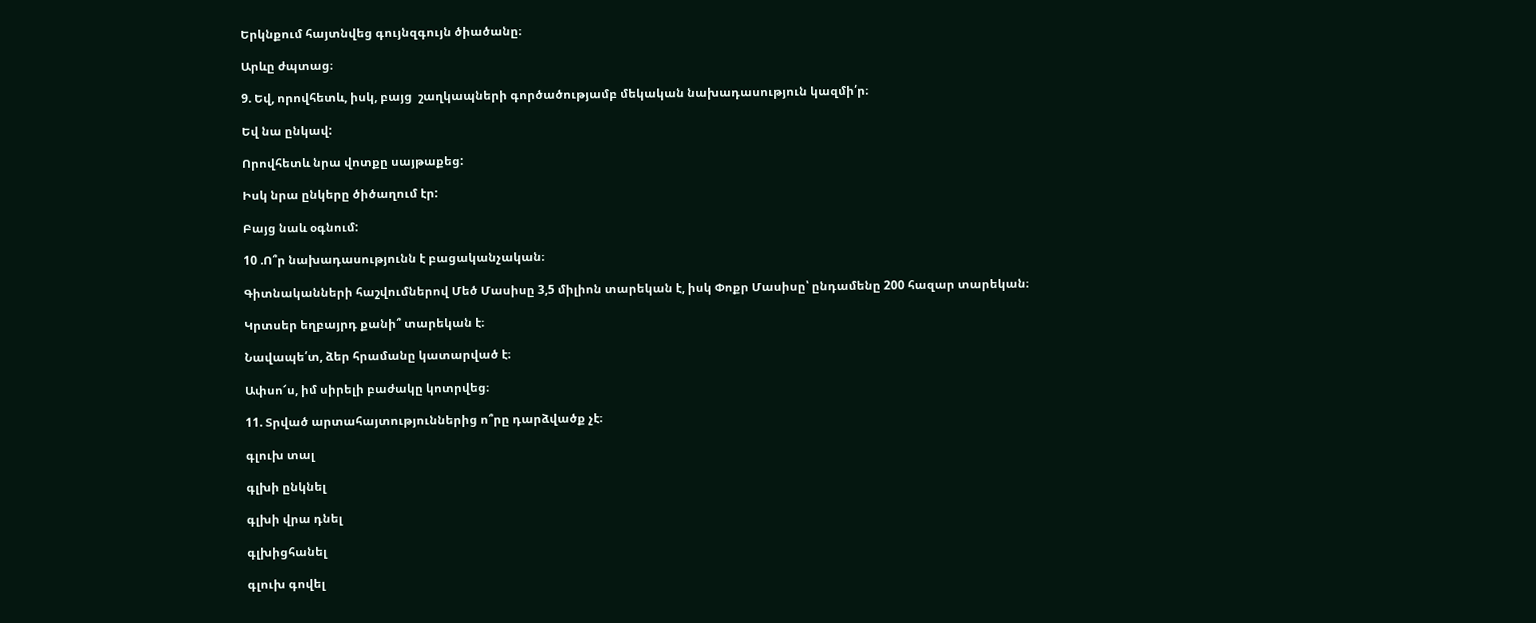Երկնքում հայտնվեց գույնզգույն ծիածանը։

Արևը ժպտաց։

9. Եվ, որովհետև, իսկ, բայց  շաղկապների գործածությամբ մեկական նախադասություն կազմի՛ր։

Եվ նա ընկավ:

Որովհետև նրա վոտքը սայթաքեց:

Իսկ նրա ընկերը ծիծաղում էր:

Բայց նաև օգնում:

10 .Ո՞ր նախադասությունն է բացականչական։

Գիտնականների հաշվումներով Մեծ Մասիսը 3,5 միլիոն տարեկան է, իսկ Փոքր Մասիսը՝ ընդամենը 200 հազար տարեկան։

Կրտսեր եղբայրդ քանի՞ տարեկան է։

Նավապե՛տ, ձեր հրամանը կատարված է։

Ափսո՜ս, իմ սիրելի բաժակը կոտրվեց։

11. Տրված արտահայտություններից ո՞րը դարձվածք չէ։

գլուխ տալ

գլխի ընկնել

գլխի վրա դնել

գլխիցհանել

գլուխ գովել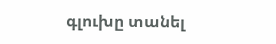գլուխը տանել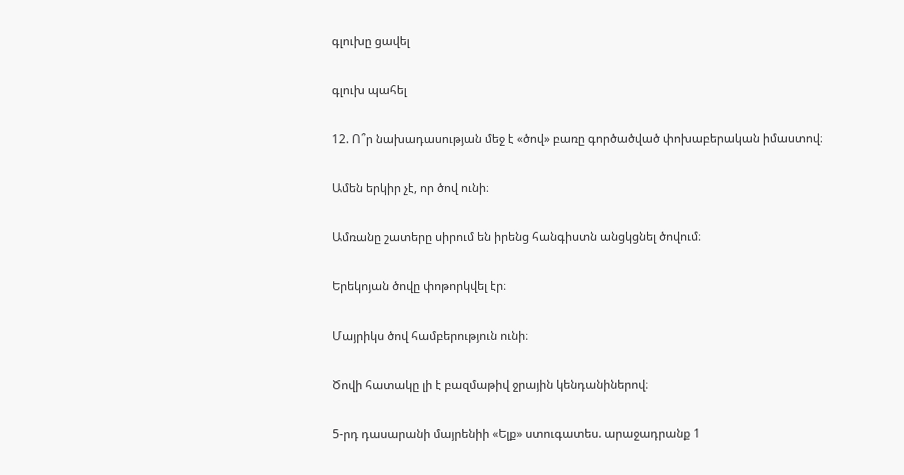գլուխը ցավել

գլուխ պահել

12. Ո՞ր նախադասության մեջ է «ծով» բառը գործածված փոխաբերական իմաստով։

Ամեն երկիր չէ, որ ծով ունի։

Ամռանը շատերը սիրում են իրենց հանգիստն անցկցնել ծովում։

Երեկոյան ծովը փոթորկվել էր։

Մայրիկս ծով համբերություն ունի։

Ծովի հատակը լի է բազմաթիվ ջրային կենդանիներով։

5-րդ դասարանի մայրենիի «Ելք» ստուգատես. արաջադրանք 1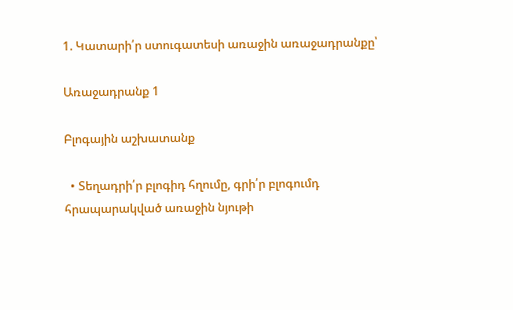1. Կատարի՛ր ստուգատեսի առաջին առաջադրանքը՝

Առաջադրանք 1

Բլոգային աշխատանք

  • Տեղադրի՛ր բլոգիդ հղումը, գրի՛ր բլոգումդ հրապարակված առաջին նյութի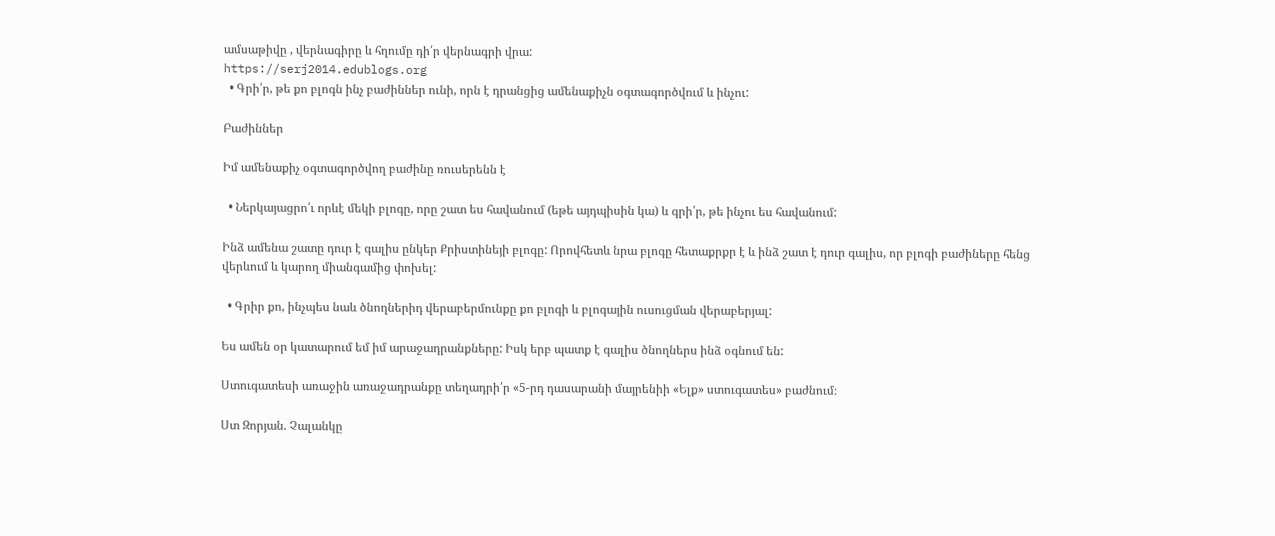ամսաթիվը , վերնագիրը և հղումը դի՛ր վերնագրի վրա:
https://serj2014.edublogs.org
  • Գրի՛ր, թե քո բլոգն ինչ բաժիններ ունի, որն է դրանցից ամենաքիչն օգտագործվում և ինչու:

Բաժիններ

Իմ ամենաքիչ օգտագործվող բաժինը ռուսերենն է

  • Ներկայացրո՛ւ որևէ մեկի բլոգը, որը շատ ես հավանում (եթե այդպիսին կա) և գրի՛ր, թե ինչու ես հավանում:

Ինձ ամենա շատը դուր է գալիս ընկեր Քրիստինեյի բլոգը: Որովհետև նրա բլոգը հետաքրքր է և ինձ շատ է դուր գալիս, որ բլոգի բաժիները հենց վերևում և կարող միանգամից փոխել:

  • Գրիր քո, ինչպես նաև ծնողներիդ վերաբերմունքը քո բլոգի և բլոգային ուսուցման վերաբերյալ:

Ես ամեն օր կատարում եմ իմ արաջադրանքները: Իսկ երբ պատք է գալիս ծնողներս ինձ օգնում են:

Ստուգատեսի առաջին առաջադրանքը տեղադրի՛ր «5-րդ դասարանի մայրենիի «Ելք» ստուգատես» բաժնում։

Ստ Զորյան. Չալանկը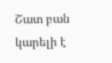Շատ բան կարելի է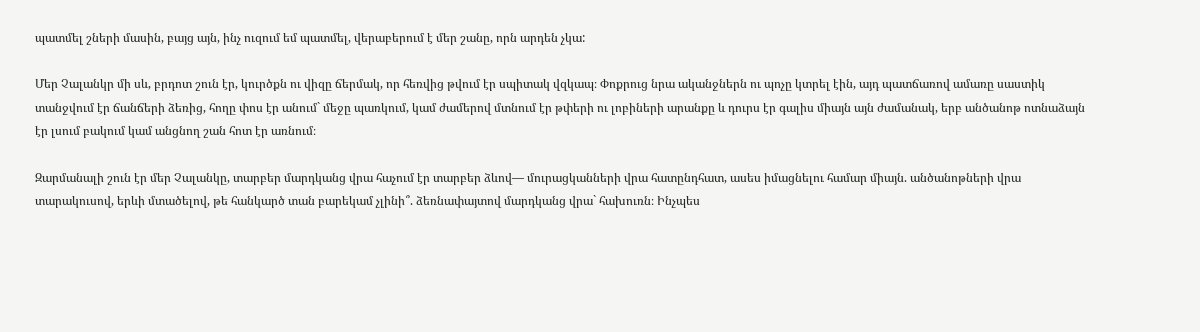պատմել շների մասին, բայց այն, ինչ ուզում եմ պատմել, վերաբերում է մեր շանը, որն արդեն չկա:

Մեր Չալանկր մի սև, բրդոտ շուն էր, կուրծքն ու վիզը ճերմակ, որ հեռվից թվում էր սպիտակ վզկապ։ Փոքրուց նրա ականջներն ու պոչը կտրել էին, այդ պատճառով ամառը սաստիկ տանջվում էր ճանճերի ձեռից, հողը փոս էր անում` մեջը պառկում, կամ ժամերով մտնում էր թփերի ու լոբիների արանքը և դուրս էր գալիս միայն այն ժամանակ, երբ անծանոթ ոտնաձայն էր լսում բակում կամ անցնող շան հոտ էր առնում։

Զարմանալի շուն էր մեր Չալանկը, տարբեր մարդկանց վրա հաչում էր տարբեր ձևով— մուրացկանների վրա հատընդհատ, ասես իմացնելու համար միայն. անծանոթների վրա տարակուսով, երևի մտածելով, թե հանկարծ տան բարեկամ չլինի՞. ձեռնափայտով մարդկանց վրա` հախուռն։ Ինչպես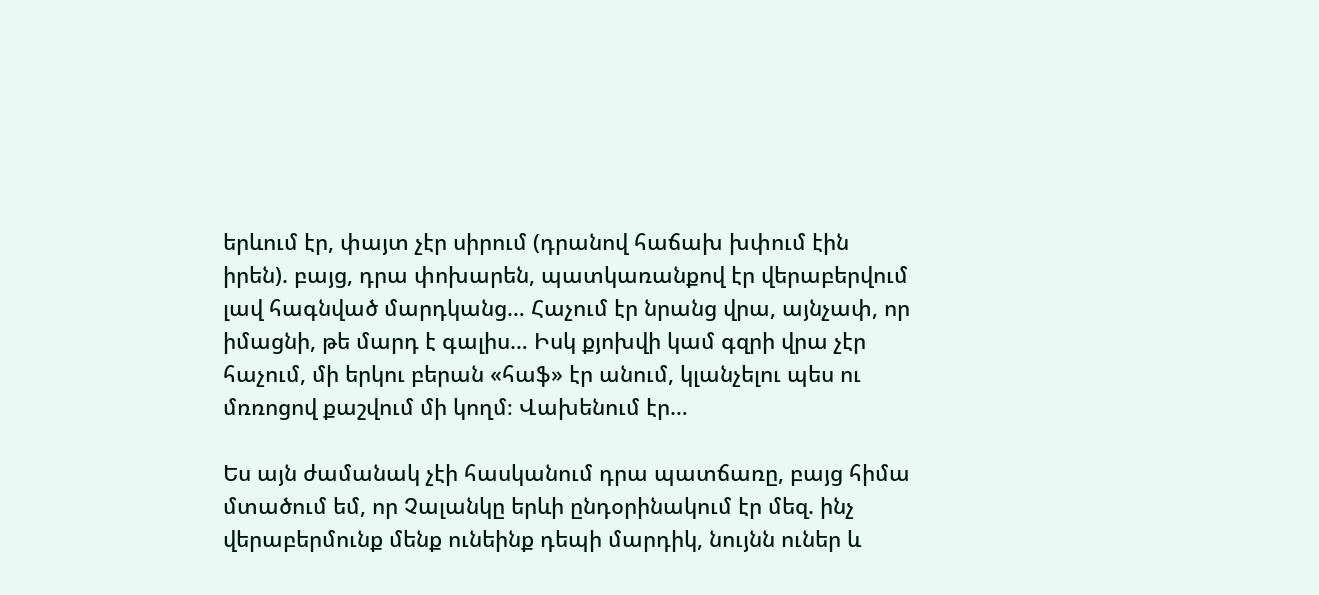երևում էր, փայտ չէր սիրում (դրանով հաճախ խփում էին իրեն). բայց, դրա փոխարեն, պատկառանքով էր վերաբերվում լավ հագնված մարդկանց… Հաչում էր նրանց վրա, այնչափ, որ իմացնի, թե մարդ է գալիս… Իսկ քյոխվի կամ գզրի վրա չէր հաչում, մի երկու բերան «հաֆ» էր անում, կլանչելու պես ու մռռոցով քաշվում մի կողմ։ Վախենում էր…

Ես այն ժամանակ չէի հասկանում դրա պատճառը, բայց հիմա մտածում եմ, որ Չալանկը երևի ընդօրինակում էր մեզ. ինչ վերաբերմունք մենք ունեինք դեպի մարդիկ, նույնն ուներ և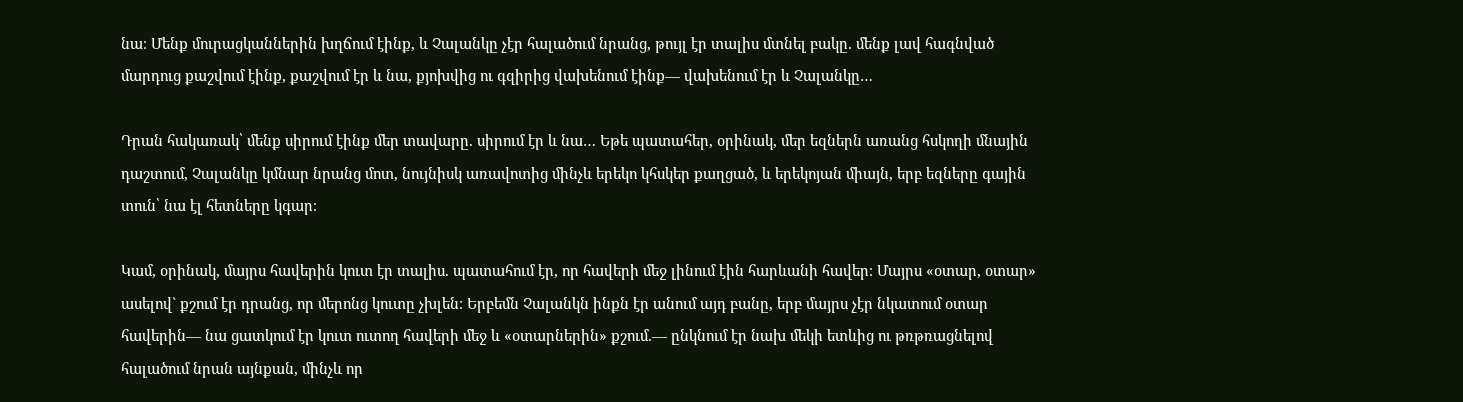նա։ Մենք մուրացկաններին խղճում էինք, և Չալանկը չէր հալածում նրանց, թույլ էր տալիս մտնել բակը. մենք լավ հագնված մարդուց քաշվում էինք, քաշվում էր և նա, քյոխվից ու գզիրից վախենում էինք— վախենում էր և Չալանկը…

Դրան հակառակ՝ մենք սիրում էինք մեր տավարը. սիրում էր և նա… Եթե պատահեր, օրինակ, մեր եզներն առանց հսկողի մնային դաշտում, Չալանկը կմնար նրանց մոտ, նույնիսկ առավոտից մինչև երեկո կհսկեր քաղցած, և երեկոյան միայն, երբ եզները գային տուն՝ նա էլ հետները կգար։

Կամ, օրինակ, մայրս հավերին կուտ էր տալիս. պատահում էր, որ հավերի մեջ լինում էին հարևանի հավեր։ Մայրս «օտար, օտար» ասելով` քշում էր դրանց, որ մերոնց կուտը չխլեն։ Երբեմն Չալանկն ինքն էր անում այդ բանը, երբ մայրս չէր նկատում օտար հավերին— նա ցատկում էր կուտ ուտող հավերի մեջ և «օտարներին» քշում.— ընկնում էր նախ մեկի ետևից ու թռթռացնելով հալածում նրան այնքան, մինչև որ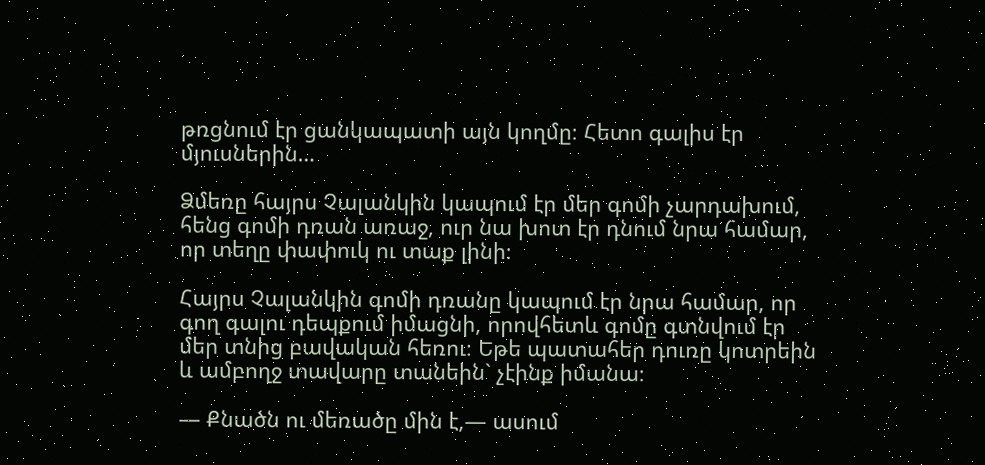թռցնում էր ցանկապատի այն կողմը։ Հետո գալիս էր մյուսներին…

Ձմեռը հայրս Չալանկին կապում էր մեր գոմի չարդախում, հենց գոմի դռան առաջ, ուր նա խոտ էր դնում նրա համար, որ տեղը փափուկ ու տաք լինի։

Հայրս Չալանկին գոմի դռանը կապում էր նրա համար, որ գող գալու դեպքում իմացնի, որովհետև գոմը գտնվում էր մեր տնից բավական հեռու։ Եթե պատահեր դուռը կոտրեին և ամբողջ տավարը տանեին` չէինք իմանա։

— Քնածն ու մեռածը մին է,— ասում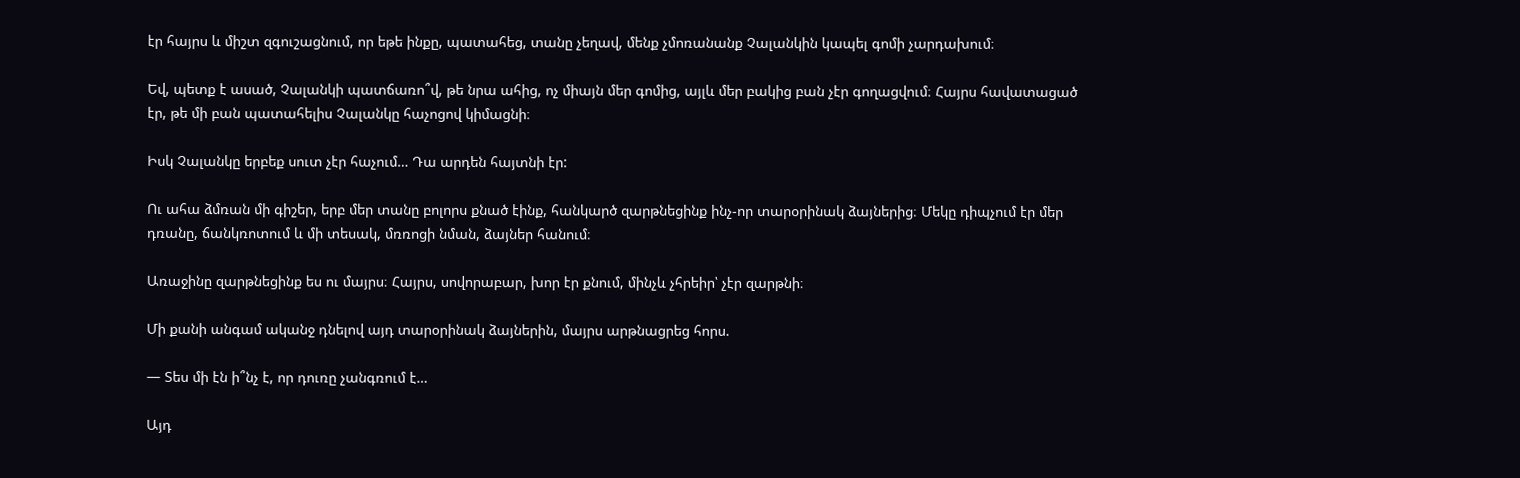էր հայրս և միշտ զգուշացնում, որ եթե ինքը, պատահեց, տանը չեղավ, մենք չմոռանանք Չալանկին կապել գոմի չարդախում։

Եվ, պետք է ասած, Չալանկի պատճառո՞վ, թե նրա ահից, ոչ միայն մեր գոմից, այլև մեր բակից բան չէր գողացվում։ Հայրս հավատացած էր, թե մի բան պատահելիս Չալանկը հաչոցով կիմացնի։

Իսկ Չալանկը երբեք սուտ չէր հաչում… Դա արդեն հայտնի էր:

Ու ահա ձմռան մի գիշեր, երբ մեր տանը բոլորս քնած էինք, հանկարծ զարթնեցինք ինչ-որ տարօրինակ ձայներից։ Մեկը դիպչում էր մեր դռանը, ճանկռոտում և մի տեսակ, մռռոցի նման, ձայներ հանում։

Առաջինը զարթնեցինք ես ու մայրս։ Հայրս, սովորաբար, խոր էր քնում, մինչև չհրեիր՝ չէր զարթնի։

Մի քանի անգամ ականջ դնելով այդ տարօրինակ ձայներին, մայրս արթնացրեց հորս.

— Տես մի էն ի՞նչ է, որ դուռը չանգռում է…

Այդ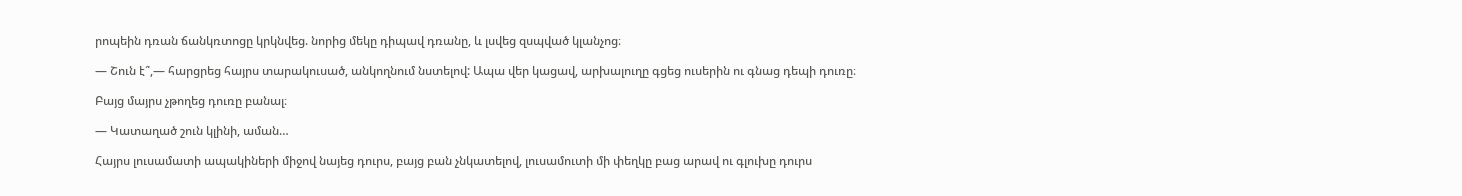րոպեին դռան ճանկռտոցը կրկնվեց. նորից մեկը դիպավ դռանը, և լսվեց զսպված կլանչոց։

— Շուն է՞,— հարցրեց հայրս տարակուսած, անկողնում նստելով: Ապա վեր կացավ, արխալուղը գցեց ուսերին ու գնաց դեպի դուռը։

Բայց մայրս չթողեց դուռը բանալ։

— Կատաղած շուն կլինի, աման…

Հայրս լուսամատի ապակիների միջով նայեց դուրս, բայց բան չնկատելով, լուսամուտի մի փեղկը բաց արավ ու գլուխը դուրս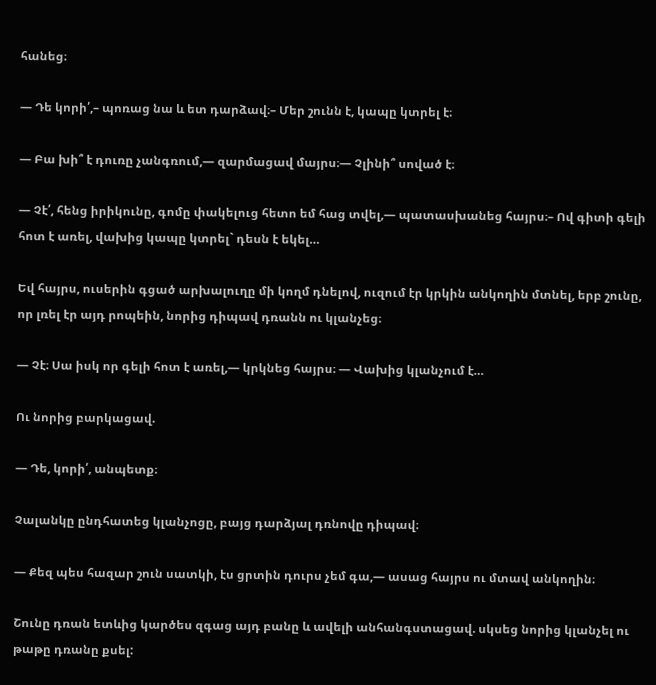հանեց։

— Դե կորի՛,– պոռաց նա և ետ դարձավ։– Մեր շունն է, կապը կտրել է։

— Բա խի՞ է դուռը չանգռում,— զարմացավ մայրս։— Չլինի՞ սոված է։

— Չէ՛, հենց իրիկունը, գոմը փակելուց հետո եմ հաց տվել,— պատասխանեց հայրս։– Ով գիտի գելի հոտ է առել, վախից կապը կտրել` դեսն է եկել…

Եվ հայրս, ուսերին գցած արխալուղը մի կողմ դնելով, ուզում էր կրկին անկողին մտնել, երբ շունը, որ լռել էր այդ րոպեին, նորից դիպավ դռանն ու կլանչեց։

— Չէ։ Սա իսկ որ գելի հոտ է առել,— կրկնեց հայրս։ — Վախից կլանչում է…

Ու նորից բարկացավ.

— Դե, կորի՛, անպետք։

Չալանկը ընդհատեց կլանչոցը, բայց դարձյալ դռնովը դիպավ։

— Քեզ պես հազար շուն սատկի, էս ցրտին դուրս չեմ գա,— ասաց հայրս ու մտավ անկողին։

Շունը դռան ետևից կարծես զգաց այդ բանը և ավելի անհանգստացավ. սկսեց նորից կլանչել ու թաթը դռանը քսել: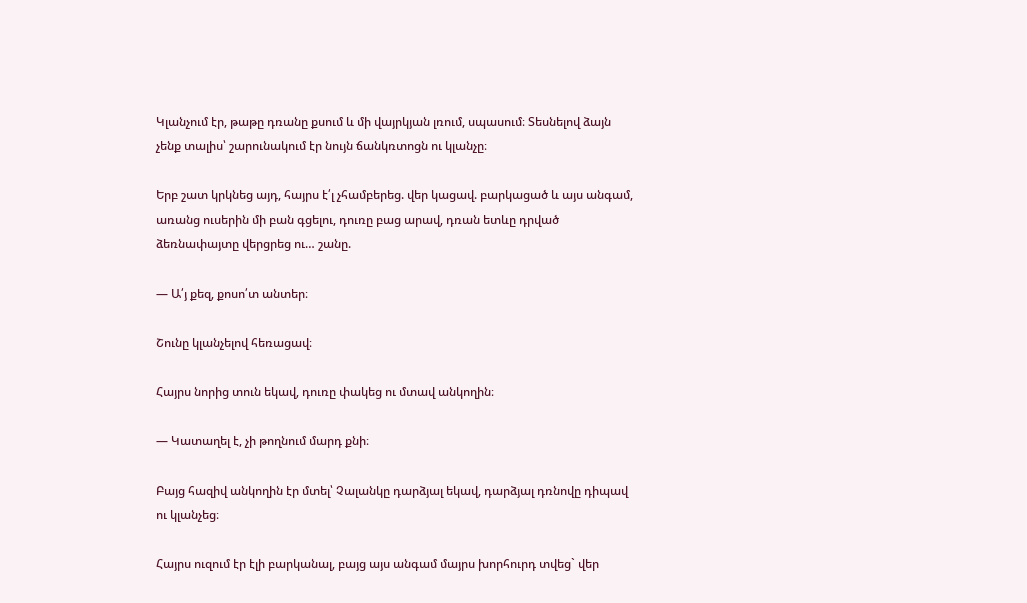Կլանչում էր, թաթը դռանը քսում և մի վայրկյան լռում, սպասում։ Տեսնելով ձայն չենք տալիս՝ շարունակում էր նույն ճանկռտոցն ու կլանչը։

Երբ շատ կրկնեց այդ, հայրս է՛լ չհամբերեց. վեր կացավ. բարկացած և այս անգամ, առանց ուսերին մի բան գցելու, դուռը բաց արավ, դռան ետևը դրված ձեռնափայտը վերցրեց ու… շանը.

— Ա՛յ քեզ, քոսո՛տ անտեր։

Շունը կլանչելով հեռացավ։

Հայրս նորից տուն եկավ, դուռը փակեց ու մտավ անկողին։

— Կատաղել է, չի թողնում մարդ քնի։

Բայց հազիվ անկողին էր մտել՝ Չալանկը դարձյալ եկավ, դարձյալ դռնովը դիպավ ու կլանչեց։

Հայրս ուզում էր էլի բարկանալ, բայց այս անգամ մայրս խորհուրդ տվեց` վեր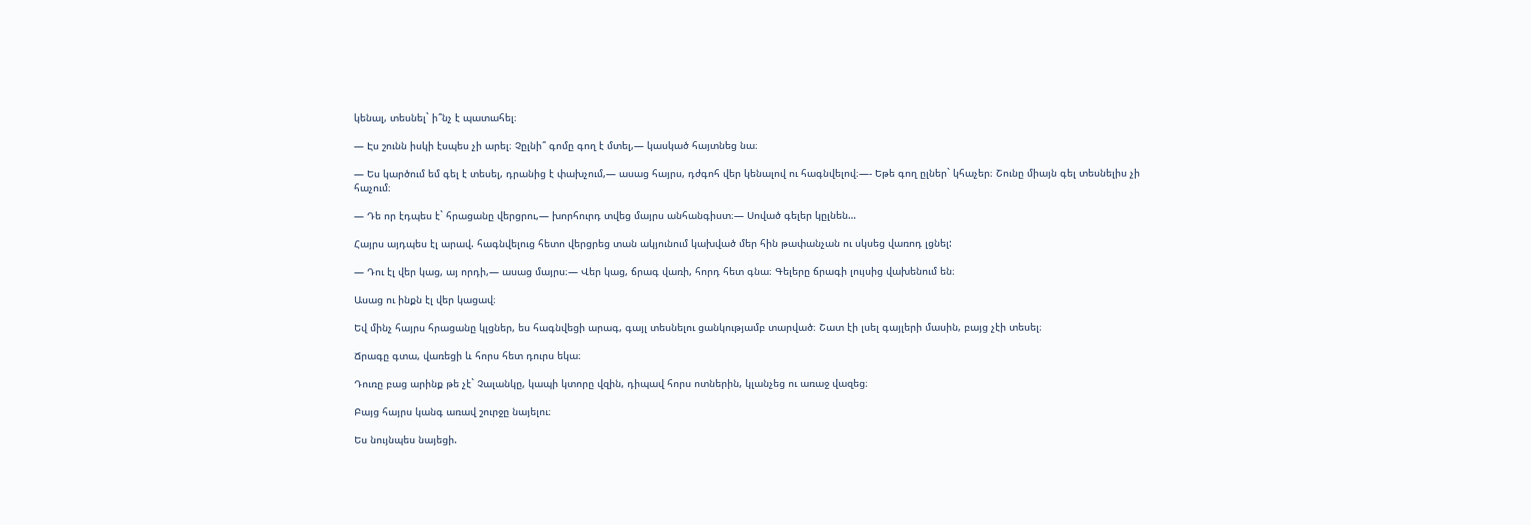կենալ, տեսնել` ի՞նչ է պատահել։

— Էս շունն իսկի էսպես չի արել։ Չըլնի՞ գոմը գող է մտել,— կասկած հայտնեց նա։

— Ես կարծում եմ գել է տեսել, դրանից է փախչում,— ասաց հայրս, դժգոհ վեր կենալով ու հագնվելով։—- Եթե գող ըլներ` կհաչեր։ Շունը միայն գել տեսնելիս չի հաչում։

— Դե որ էդպես է` հրացանը վերցրու,— խորհուրդ տվեց մայրս անհանգիստ։— Սոված գելեր կըլնեն…

Հայրս այդպես էլ արավ. հագնվելուց հետո վերցրեց տան ակյունում կախված մեր հին թափանչան ու սկսեց վառոդ լցնել:

— Դու էլ վեր կաց, այ որդի,— ասաց մայրս։— Վեր կաց, ճրագ վառի, հորդ հետ գնա։ Գելերը ճրագի լույսից վախենում են։

Ասաց ու ինքն էլ վեր կացավ։

Եվ մինչ հայրս հրացանը կլցներ, ես հագնվեցի արագ, գայլ տեսնելու ցանկությամբ տարված։ Շատ էի լսել գայլերի մասին, բայց չէի տեսել։

Ճրագը գտա, վառեցի և հորս հետ դուրս եկա։

Դուռը բաց արինք թե չէ` Չալանկը, կապի կտորը վզին, դիպավ հորս ոտներին, կլանչեց ու առաջ վազեց։

Բայց հայրս կանգ առավ շուրջը նայելու։

Ես նույնպես նայեցի.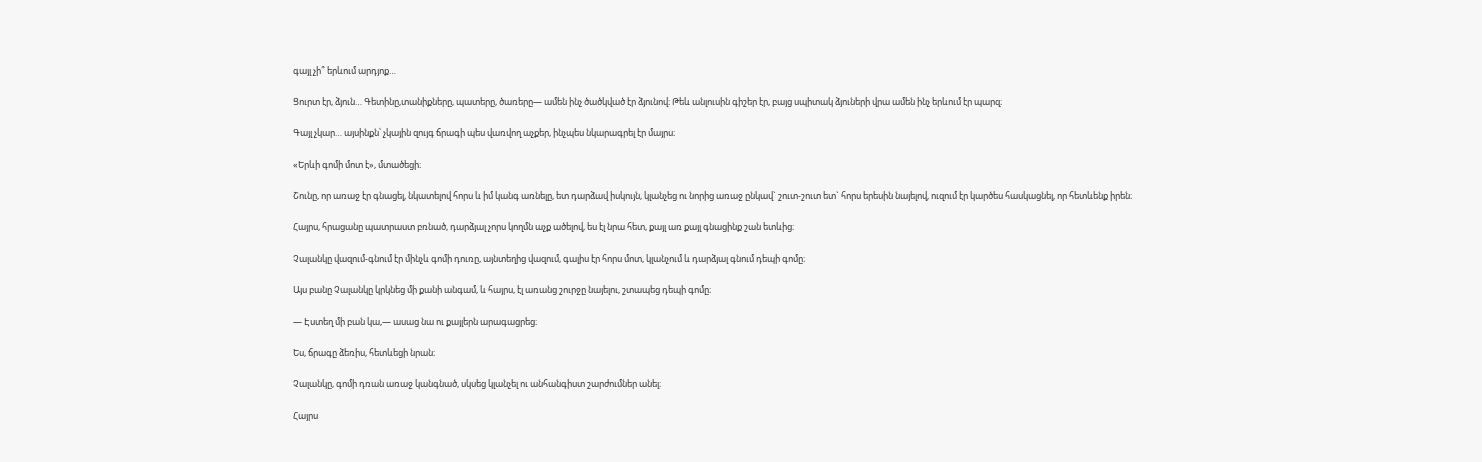գայլ չի՞ երևում արդյոք…

Ցուրտ էր, ձյուն… Գետինը,տանիքները, պատերը, ծառերը— ամեն ինչ ծածկված էր ձյունով։ Թեև անլուսին գիշեր էր, բայց սպիտակ ձյուների վրա ամեն ինչ երևում էր պարզ։

Գայլ չկար… այսինքն՝ չկային զույգ ճրագի պես վառվող աչքեր, ինչպես նկարագրել էր մայրս։

«Երևի գոմի մոտ է», մտածեցի։

Շունը, որ առաջ էր գնացել, նկատելով հորս և իմ կանգ առնելը, ետ դարձավ իսկույն, կլանչեց ու նորից առաջ ընկավ` շուտ-շուտ ետ` հորս երեսին նայելով, ուզում էր կարծես հասկացնել, որ հետևենք իրեն։

Հայրս, հրացանը պատրաստ բռնած, դարձյալ չորս կողմն աչք ածելով, ես էլ նրա հետ, քայլ առ քայլ գնացինք շան ետևից։

Չալանկը վազում-գնում էր մինչև գոմի դուռը, այնտեղից վազում, գալիս էր հորս մոտ, կլանչում և դարձյալ գնում դեպի գոմը։

Այս բանը Չալանկը կրկնեց մի քանի անգամ, և հայրս, էլ առանց շուրջը նայելու, շտապեց դեպի գոմը։

— Էստեղ մի բան կա,— ասաց նա ու քայլերն արագացրեց։

Ես, ճրագը ձեռիս, հետևեցի նրան։

Չալանկը, գոմի դռան առաջ կանգնած, սկսեց կլանչել ու անհանգիստ շարժումներ անել։

Հայրս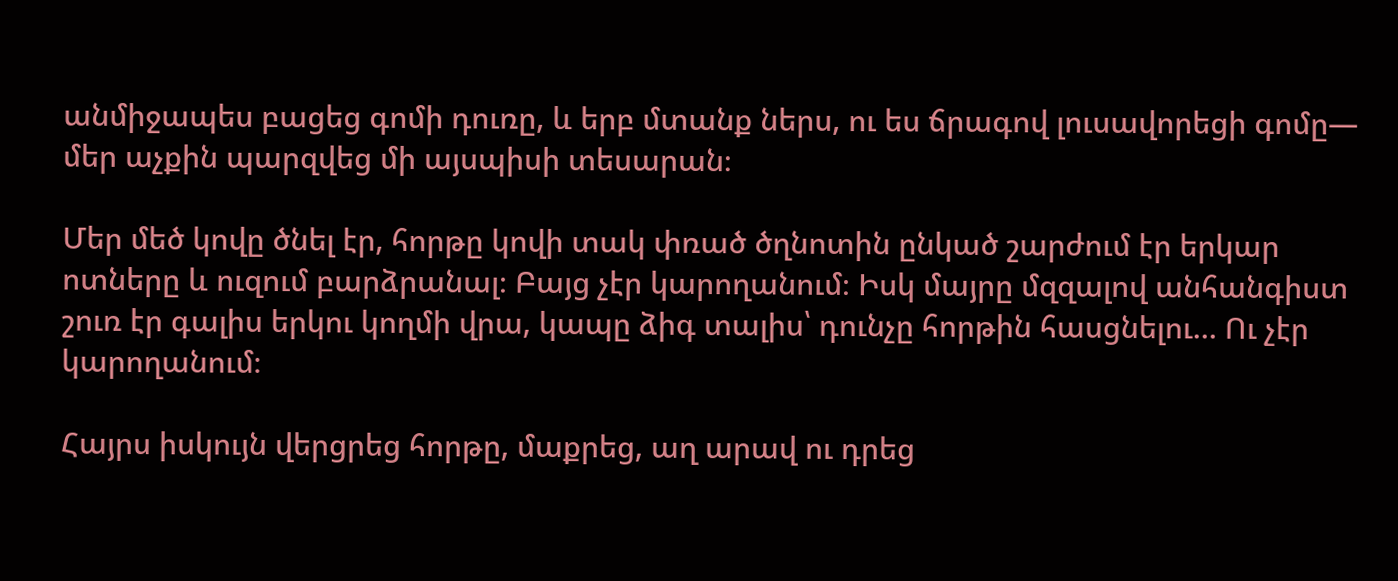անմիջապես բացեց գոմի դուռը, և երբ մտանք ներս, ու ես ճրագով լուսավորեցի գոմը— մեր աչքին պարզվեց մի այսպիսի տեսարան։

Մեր մեծ կովը ծնել էր, հորթը կովի տակ փռած ծղնոտին ընկած շարժում էր երկար ոտները և ուզում բարձրանալ։ Բայց չէր կարողանում։ Իսկ մայրը մզզալով անհանգիստ շուռ էր գալիս երկու կողմի վրա, կապը ձիգ տալիս՝ դունչը հորթին հասցնելու… Ու չէր կարողանում։

Հայրս իսկույն վերցրեց հորթը, մաքրեց, աղ արավ ու դրեց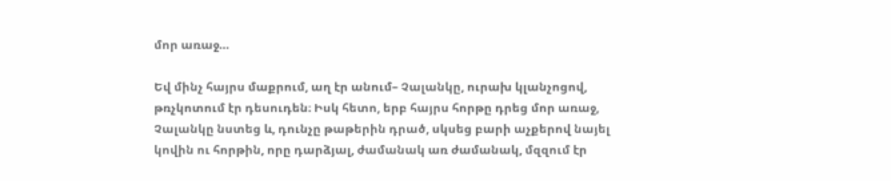մոր առաջ…

Եվ մինչ հայրս մաքրում, աղ էր անում– Չալանկը, ուրախ կլանչոցով, թռչկոտում էր դեսուդեն։ Իսկ հետո, երբ հայրս հորթը դրեց մոր առաջ, Չալանկը նստեց և, դունչը թաթերին դրած, սկսեց բարի աչքերով նայել կովին ու հորթին, որը դարձյալ, ժամանակ առ ժամանակ, մզզում էր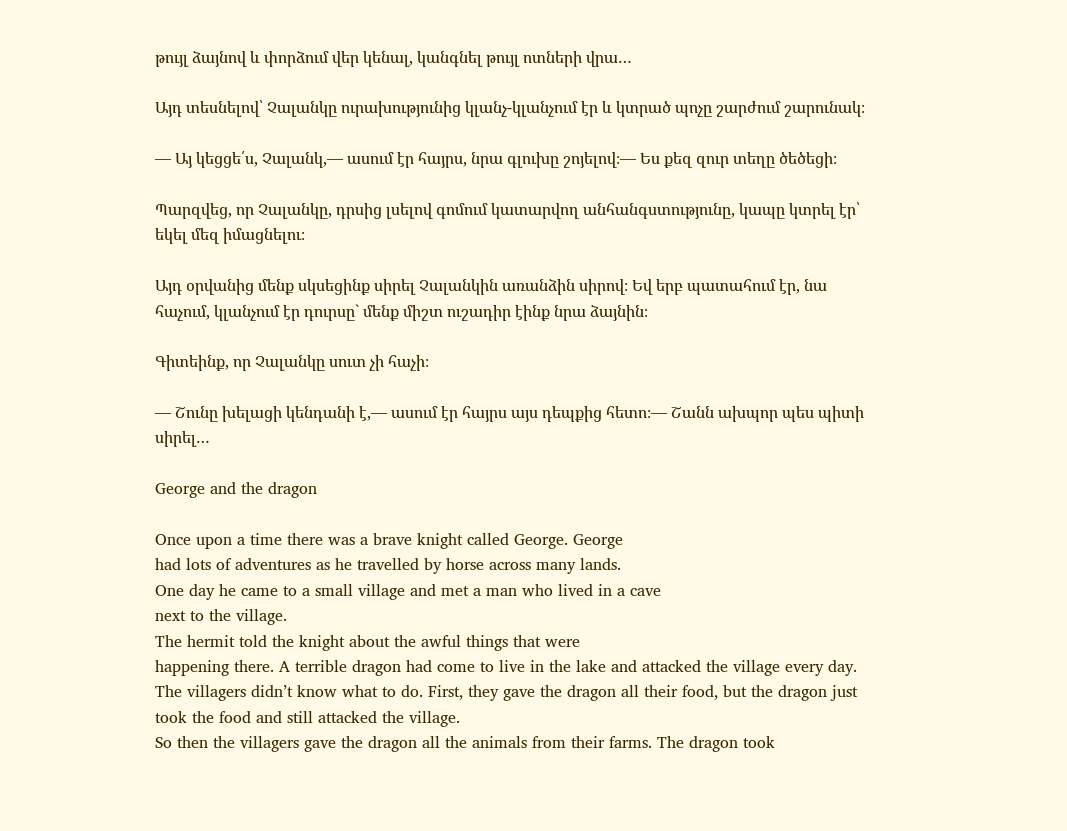թույլ ձայնով և փորձում վեր կենալ, կանգնել թույլ ոտների վրա…

Այդ տեսնելով՝ Չալանկը ուրախությունից կլանչ-կլանչում էր և կտրած պոչը շարժում շարունակ։

— Այ կեցցե՛ս, Չալանկ,— ասում էր հայրս, նրա գլուխը շոյելով։— Ես քեզ զուր տեղը ծեծեցի։

Պարզվեց, որ Չալանկը, դրսից լսելով գոմում կատարվող անհանգստությունը, կապը կտրել էր՝ եկել մեզ իմացնելու։

Այդ օրվանից մենք սկսեցինք սիրել Չալանկին առանձին սիրով։ Եվ երբ պատահում էր, նա հաչում, կլանչում էր դուրսը` մենք միշտ ուշադիր էինք նրա ձայնին։

Գիտեինք, որ Չալանկը սուտ չի հաչի։

— Շունը խելացի կենդանի է,— ասում էր հայրս այս դեպքից հետո։— Շանն ախպոր պես պիտի սիրել…

George and the dragon

Once upon a time there was a brave knight called George. George
had lots of adventures as he travelled by horse across many lands.
One day he came to a small village and met a man who lived in a cave
next to the village.
The hermit told the knight about the awful things that were
happening there. A terrible dragon had come to live in the lake and attacked the village every day.
The villagers didn’t know what to do. First, they gave the dragon all their food, but the dragon just
took the food and still attacked the village.
So then the villagers gave the dragon all the animals from their farms. The dragon took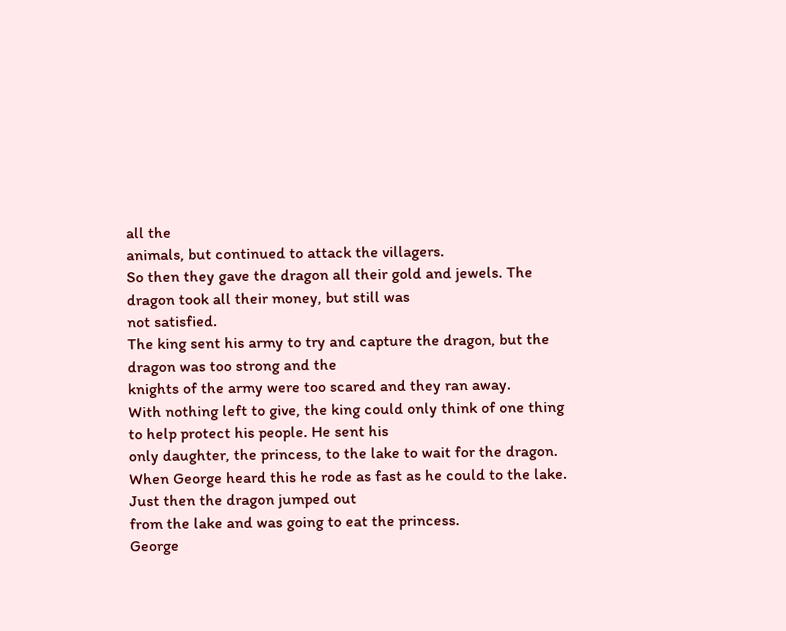all the
animals, but continued to attack the villagers.
So then they gave the dragon all their gold and jewels. The dragon took all their money, but still was
not satisfied.
The king sent his army to try and capture the dragon, but the dragon was too strong and the
knights of the army were too scared and they ran away.
With nothing left to give, the king could only think of one thing to help protect his people. He sent his
only daughter, the princess, to the lake to wait for the dragon.
When George heard this he rode as fast as he could to the lake. Just then the dragon jumped out
from the lake and was going to eat the princess.
George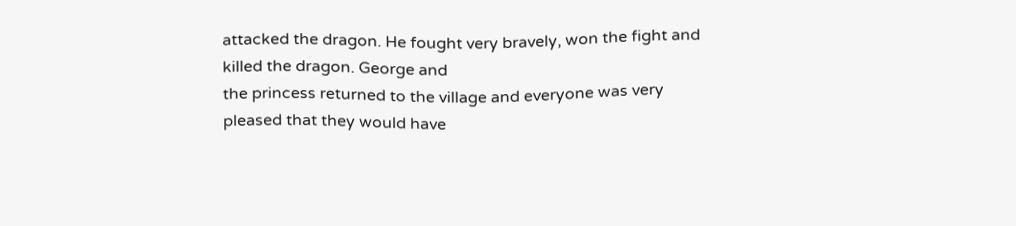attacked the dragon. He fought very bravely, won the fight and killed the dragon. George and
the princess returned to the village and everyone was very pleased that they would have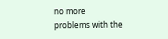no more
problems with the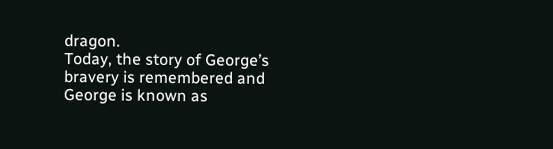dragon.
Today, the story of George’s bravery is remembered and George is known as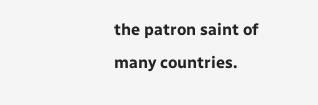the patron saint of
many countries.